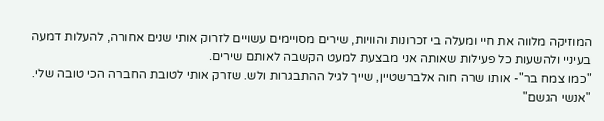המוזיקה מלווה את חיי ומעלה בי זכרונות והוויות, שירים מסויימים עשויים לזרוק אותי שנים אחורה, להעלות דמעה בעיניי ולהשעות כל פעילות שאותה אני מבצעת למעט הקשבה לאותם שירים.
"כמו צמח בר"- אותו שרה חוה אלברשטיין, שייך לגיל ההתבגרות ולש. שזרק אותי לטובת החברה הכי טובה שלי.
"אנשי הגשם"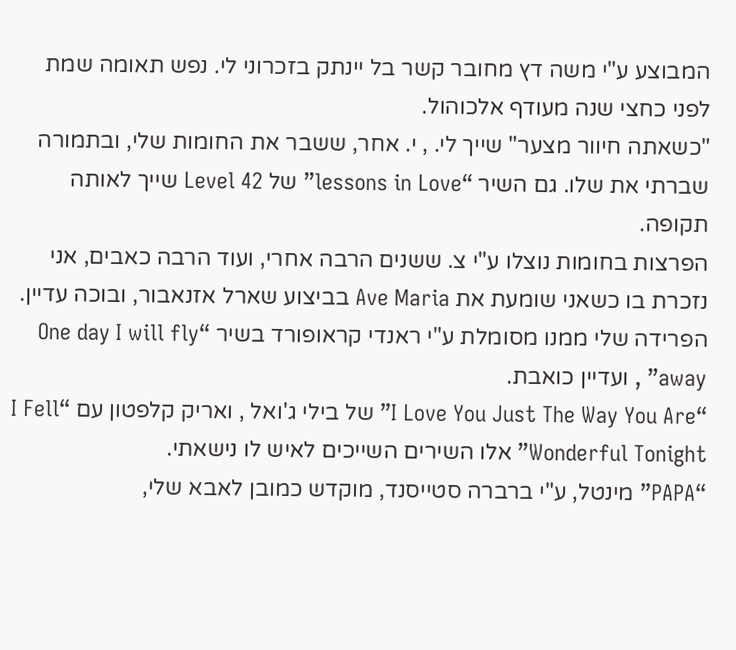המבוצע ע"י משה דץ מחובר קשר בל יינתק בזכרוני לי. נפש תאומה שמת לפני כחצי שנה מעודף אלכוהול.
"כשאתה חיוור מצער" שייך לי. , י. אחר, ששבר את החומות שלי, ובתמורה שברתי את שלו. גם השיר “lessons in Love” של Level 42 שייך לאותה תקופה.
הפרצות בחומות נוצלו ע"י צ. ששנים הרבה אחרי, ועוד הרבה כאבים, אני נזכרת בו כשאני שומעת את Ave Maria בביצוע שארל אזנאבור, ובוכה עדיין.
הפרידה שלי ממנו מסומלת ע"י ראנדי קראופורד בשיר “One day I will fly away” , ועדיין כואבת.
“I Love You Just The Way You Are” של בילי ג'ואל , ואריק קלפטון עם “I Fell Wonderful Tonight” אלו השירים השייכים לאיש לו נישאתי.
“PAPA” מינטל, ע"י ברברה סטייסנד, מוקדש כמובן לאבא שלי,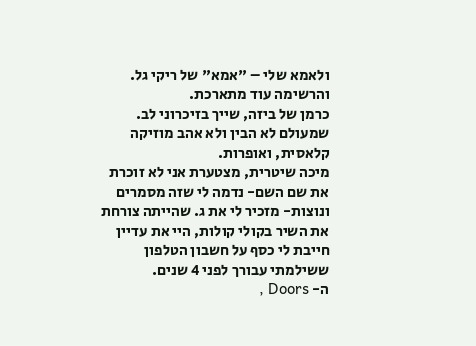ולאמא שלי – "אמא" של ריקי גל.
והרשימה עוד מתארכת.
כרמן של ביזה, שייך בזיכרוני לב. שמעולם לא הבין ולא אהב מוזיקה קלאסית, ואופרות.
מיכה שיטרית, מצטערת אני לא זוכרת את שם השם- נדמה לי שזה מסמרים ונוצות- מזכיר לי את ג. שהייתה צורחת את השיר בקולי קולות, היי את עדיין חייבת לי כסף על חשבון הטלפון ששילמתי עבורך לפני 4 שנים.
ה- Doors ,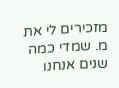מזכירים לי את מ. שמדי כמה שנים אנחנו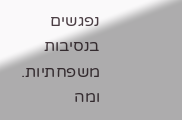נפגשים בנסיבות משפחתיות.
ומה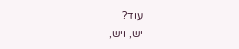עוד?
יש, ויש,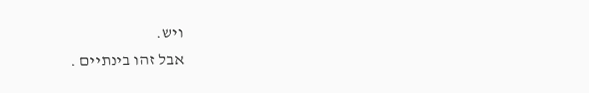ויש.
אבל זהו בינתיים .